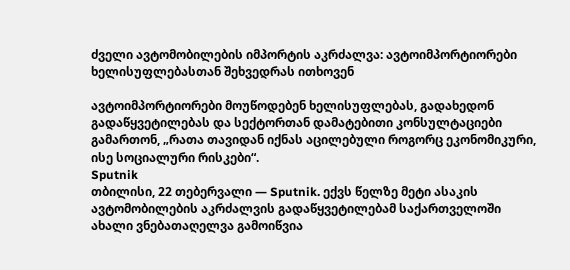ძველი ავტომობილების იმპორტის აკრძალვა: ავტოიმპორტიორები ხელისუფლებასთან შეხვედრას ითხოვენ

ავტოიმპორტიორები მოუწოდებენ ხელისუფლებას, გადახედონ გადაწყვეტილებას და სექტორთან დამატებითი კონსულტაციები გამართონ, „რათა თავიდან იქნას აცილებული როგორც ეკონომიკური, ისე სოციალური რისკები“.
Sputnik
თბილისი, 22 თებერვალი — Sputnik. ექვს წელზე მეტი ასაკის ავტომობილების აკრძალვის გადაწყვეტილებამ საქართველოში ახალი ვნებათაღელვა გამოიწვია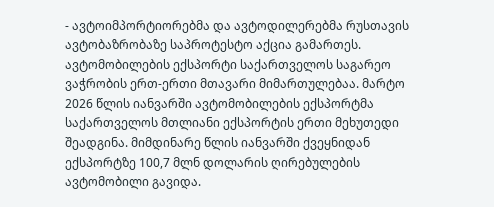- ავტოიმპორტიორებმა და ავტოდილერებმა რუსთავის ავტობაზრობაზე საპროტესტო აქცია გამართეს.
ავტომობილების ექსპორტი საქართველოს საგარეო ვაჭრობის ერთ-ერთი მთავარი მიმართულებაა. მარტო 2026 წლის იანვარში ავტომობილების ექსპორტმა საქართველოს მთლიანი ექსპორტის ერთი მეხუთედი შეადგინა. მიმდინარე წლის იანვარში ქვეყნიდან ექსპორტზე 100,7 მლნ დოლარის ღირებულების ავტომობილი გავიდა.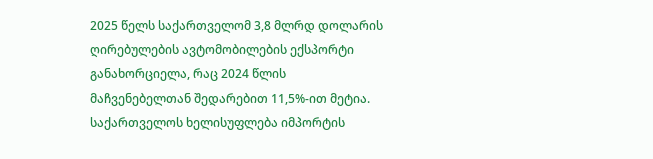2025 წელს საქართველომ 3,8 მლრდ დოლარის ღირებულების ავტომობილების ექსპორტი განახორციელა, რაც 2024 წლის მაჩვენებელთან შედარებით 11,5%-ით მეტია.
საქართველოს ხელისუფლება იმპორტის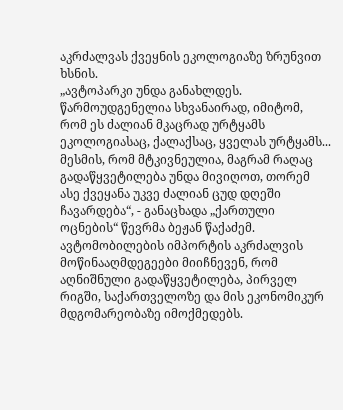აკრძალვას ქვეყნის ეკოლოგიაზე ზრუნვით ხსნის.
„ავტოპარკი უნდა განახლდეს. წარმოუდგენელია სხვანაირად, იმიტომ, რომ ეს ძალიან მკაცრად ურტყამს ეკოლოგიასაც, ქალაქსაც, ყველას ურტყამს... მესმის, რომ მტკივნეულია, მაგრამ რაღაც გადაწყვეტილება უნდა მივიღოთ, თორემ ასე ქვეყანა უკვე ძალიან ცუდ დღეში ჩავარდება“, - განაცხადა „ქართული ოცნების“ წევრმა ბეჟან წაქაძემ.
ავტომობილების იმპორტის აკრძალვის მოწინააღმდეგეები მიიჩნევენ, რომ აღნიშნული გადაწყვეტილება, პირველ რიგში, საქართველოზე და მის ეკონომიკურ მდგომარეობაზე იმოქმედებს.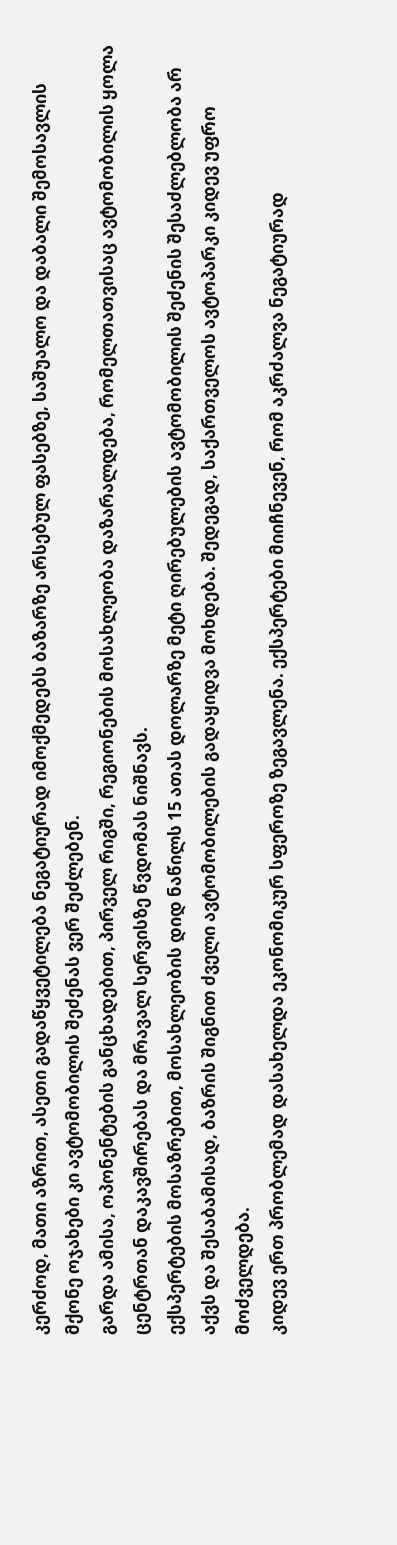კერძოდ, მათი აზრით, ასეთი გადაწყვეტილება ნეგატიურად იმოქმედებს ბაზარზე არსებულ ფასებზე, საშუალო და დაბალი შემოსავლის მქონე ოჯახები კი ავტომობილის შეძენას ვერ შეძლებენ.
გარდა ამისა, ოპონენტების განცხადებით, პირველ რიგში, რეგიონების მოსახლეობა დაზარალდება, რომელთათვისაც ავტომობილის ყოლა ცენტრთან დაკავშირებას და მრავალ სერვისზე წვდომას ნიშნავს.
ექსპერტების მოსაზრებით, მოსახლეობის დიდ ნაწილს 15 ათას დოლარზე მეტი ღირებულების ავტომობილის შეძენის შესაძლებლობა არ აქვს და შესაბამისად, ბაზრის შიგნით ძველი ავტომობილების გადაყიდვა მოხდება. შედეგად, საქართველოს ავტოპარკი კიდევ უფრო მოძველდება.
კიდევ ერთ პრობლემად დასახელდა ეკონომიკურ სფეროზე ზეგავლენა. ექსპერტები მიიჩნევენ, რომ აკრძალვა ნეგატიურად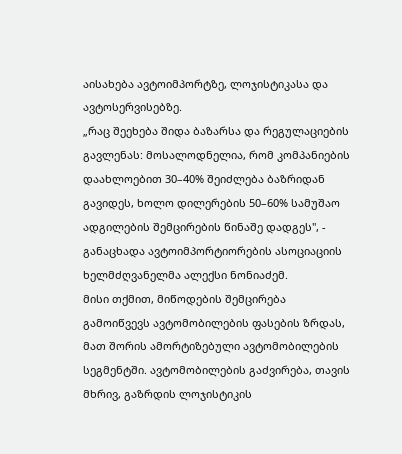აისახება ავტოიმპორტზე, ლოჯისტიკასა და ავტოსერვისებზე.
„რაც შეეხება შიდა ბაზარსა და რეგულაციების გავლენას: მოსალოდნელია, რომ კომპანიების დაახლოებით 30–40% შეიძლება ბაზრიდან გავიდეს, ხოლო დილერების 50–60% სამუშაო ადგილების შემცირების წინაშე დადგეს", - განაცხადა ავტოიმპორტიორების ასოციაციის ხელმძღვანელმა ალექსი ნონიაძემ.
მისი თქმით, მიწოდების შემცირება გამოიწვევს ავტომობილების ფასების ზრდას, მათ შორის ამორტიზებული ავტომობილების სეგმენტში. ავტომობილების გაძვირება, თავის მხრივ, გაზრდის ლოჯისტიკის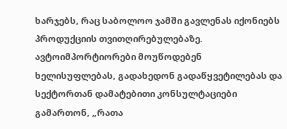ხარჯებს, რაც საბოლოო ჯამში გავლენას იქონიებს პროდუქციის თვითღირებულებაზე.
ავტოიმპორტიორები მოუწოდებენ ხელისუფლებას, გადახედონ გადაწყვეტილებას და სექტორთან დამატებითი კონსულტაციები გამართონ, „რათა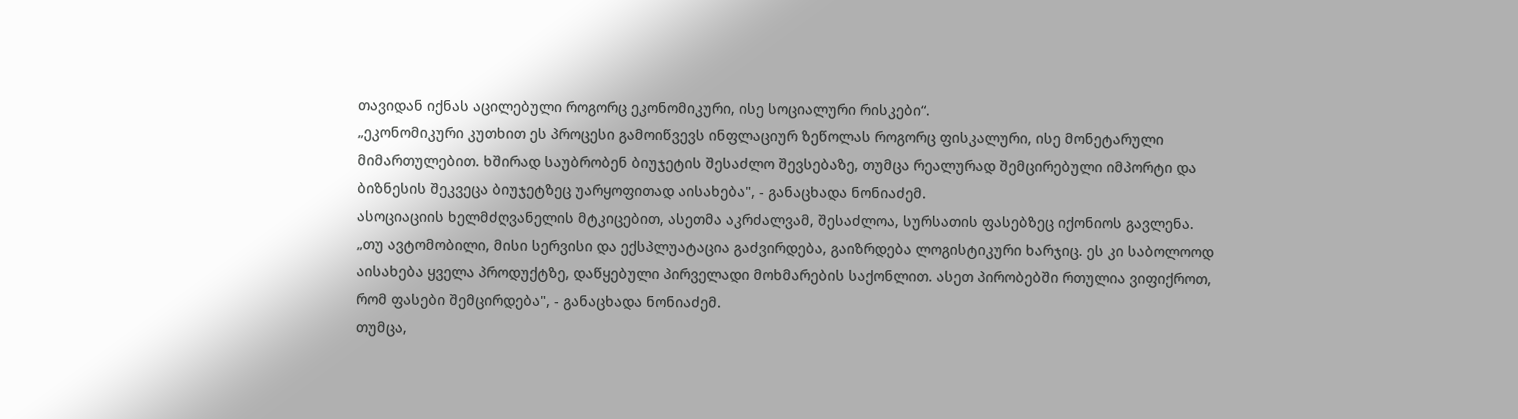თავიდან იქნას აცილებული როგორც ეკონომიკური, ისე სოციალური რისკები“.
„ეკონომიკური კუთხით ეს პროცესი გამოიწვევს ინფლაციურ ზეწოლას როგორც ფისკალური, ისე მონეტარული მიმართულებით. ხშირად საუბრობენ ბიუჯეტის შესაძლო შევსებაზე, თუმცა რეალურად შემცირებული იმპორტი და ბიზნესის შეკვეცა ბიუჯეტზეც უარყოფითად აისახება", - განაცხადა ნონიაძემ.
ასოციაციის ხელმძღვანელის მტკიცებით, ასეთმა აკრძალვამ, შესაძლოა, სურსათის ფასებზეც იქონიოს გავლენა.
„თუ ავტომობილი, მისი სერვისი და ექსპლუატაცია გაძვირდება, გაიზრდება ლოგისტიკური ხარჯიც. ეს კი საბოლოოდ აისახება ყველა პროდუქტზე, დაწყებული პირველადი მოხმარების საქონლით. ასეთ პირობებში რთულია ვიფიქროთ, რომ ფასები შემცირდება", - განაცხადა ნონიაძემ.
თუმცა,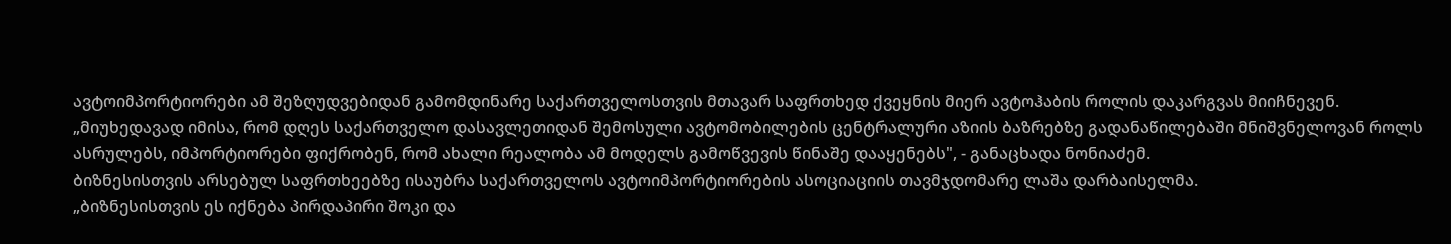ავტოიმპორტიორები ამ შეზღუდვებიდან გამომდინარე საქართველოსთვის მთავარ საფრთხედ ქვეყნის მიერ ავტოჰაბის როლის დაკარგვას მიიჩნევენ.
„მიუხედავად იმისა, რომ დღეს საქართველო დასავლეთიდან შემოსული ავტომობილების ცენტრალური აზიის ბაზრებზე გადანაწილებაში მნიშვნელოვან როლს ასრულებს, იმპორტიორები ფიქრობენ, რომ ახალი რეალობა ამ მოდელს გამოწვევის წინაშე დააყენებს", - განაცხადა ნონიაძემ.
ბიზნესისთვის არსებულ საფრთხეებზე ისაუბრა საქართველოს ავტოიმპორტიორების ასოციაციის თავმჯდომარე ლაშა დარბაისელმა.
„ბიზნესისთვის ეს იქნება პირდაპირი შოკი და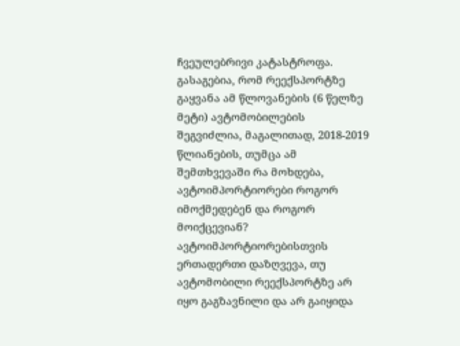ჩვეულებრივი კატასტროფა. გასაგებია, რომ რეექსპორტზე გაყვანა ამ წლოვანების (6 წელზე მეტი) ავტომობილების შეგვიძლია, მაგალითად, 2018-2019 წლიანების, თუმცა ამ შემთხვევაში რა მოხდება, ავტოიმპორტიორები როგორ იმოქმედებენ და როგორ მოიქცევიან? ავტოიმპორტიორებისთვის ერთადერთი დაზღვევა, თუ ავტომობილი რეექსპორტზე არ იყო გაგზავნილი და არ გაიყიდა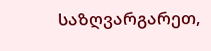საზღვარგარეთ,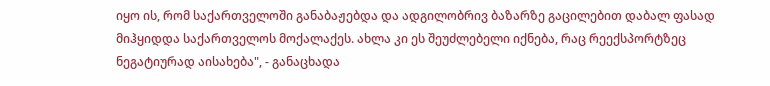იყო ის, რომ საქართველოში განაბაჟებდა და ადგილობრივ ბაზარზე გაცილებით დაბალ ფასად მიჰყიდდა საქართველოს მოქალაქეს. ახლა კი ეს შეუძლებელი იქნება, რაც რეექსპორტზეც ნეგატიურად აისახება", - განაცხადა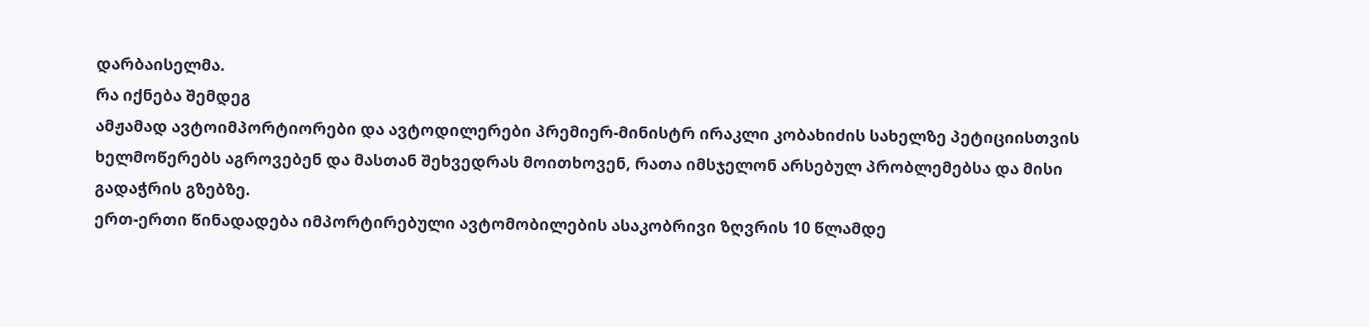დარბაისელმა.
რა იქნება შემდეგ
ამჟამად ავტოიმპორტიორები და ავტოდილერები პრემიერ-მინისტრ ირაკლი კობახიძის სახელზე პეტიციისთვის ხელმოწერებს აგროვებენ და მასთან შეხვედრას მოითხოვენ, რათა იმსჯელონ არსებულ პრობლემებსა და მისი გადაჭრის გზებზე.
ერთ-ერთი წინადადება იმპორტირებული ავტომობილების ასაკობრივი ზღვრის 10 წლამდე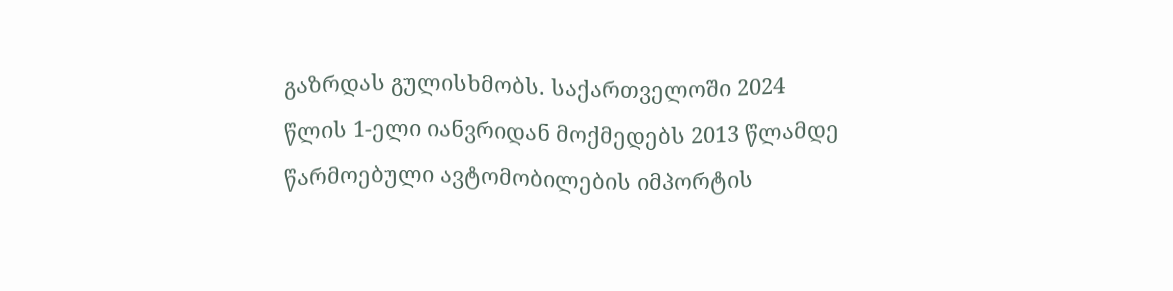გაზრდას გულისხმობს. საქართველოში 2024 წლის 1-ელი იანვრიდან მოქმედებს 2013 წლამდე წარმოებული ავტომობილების იმპორტის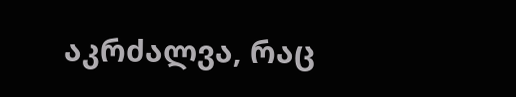აკრძალვა, რაც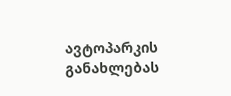ავტოპარკის განახლებას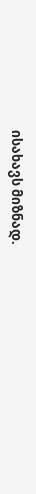ისახავს მიზნად.